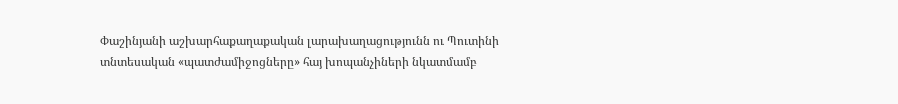Փաշինյանի աշխարհաքաղաքական լարախաղացությունն ու Պուտինի տնտեսական «պատժամիջոցները» հայ խոպանչիների նկատմամբ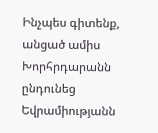Ինչպես գիտենք, անցած ամիս Խորհրդարանն ընդունեց Եվրամիությանն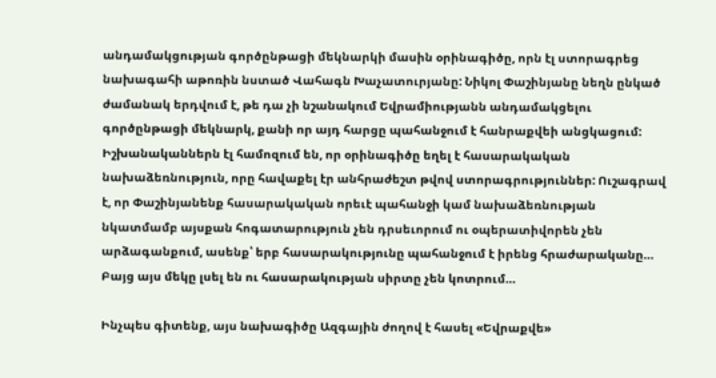անդամակցության գործընթացի մեկնարկի մասին օրինագիծը, որն էլ ստորագրեց նախագահի աթոռին նստած Վահագն Խաչատուրյանը: Նիկոլ Փաշինյանը նեղն ընկած ժամանակ երդվում է, թե դա չի նշանակում Եվրամիությանն անդամակցելու գործընթացի մեկնարկ, քանի որ այդ հարցը պահանջում է հանրաքվեի անցկացում: Իշխանականներն էլ համոզում են, որ օրինագիծը եղել է հասարակական նախաձեռնություն, որը հավաքել էր անհրաժեշտ թվով ստորագրություններ: Ուշագրավ է, որ Փաշինյանենք հասարակական որեւէ պահանջի կամ նախաձեռնության նկատմամբ այսքան հոգատարություն չեն դրսեւորում ու օպերատիվորեն չեն արձագանքում, ասենք՝ երբ հասարակությունը պահանջում է իրենց հրաժարականը… Բայց այս մեկը լսել են ու հասարակության սիրտը չեն կոտրում…

Ինչպես գիտենք, այս նախագիծը Ազգային ժողով է հասել «Եվրաքվե»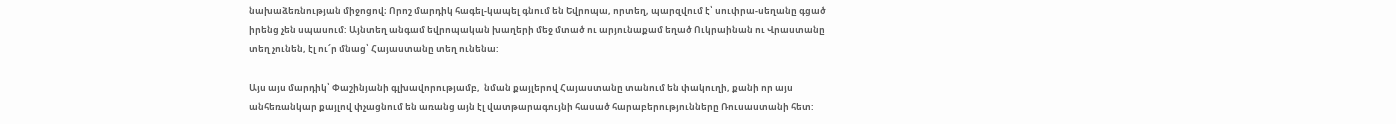նախաձեռնության միջոցով։ Որոշ մարդիկ հագել-կապել գնում են Եվրոպա, որտեղ, պարզվում է՝ սուփրա-սեղանը գցած իրենց չեն սպասում: Այնտեղ անգամ եվրոպական խաղերի մեջ մտած ու արյունաքամ եղած Ուկրաինան ու Վրաստանը տեղ չունեն, էլ ու՜ր մնաց՝ Հայաստանը տեղ ունենա:

Այս այս մարդիկ՝ Փաշինյանի գլխավորությամբ,  նման քայլերով Հայաստանը տանում են փակուղի, քանի որ այս անհեռանկար քայլով փչացնում են առանց այն էլ վատթարագույնի հասած հարաբերությունները Ռուսաստանի հետ: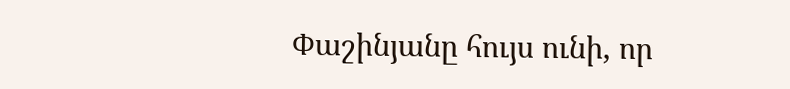Փաշինյանը հույս ունի, որ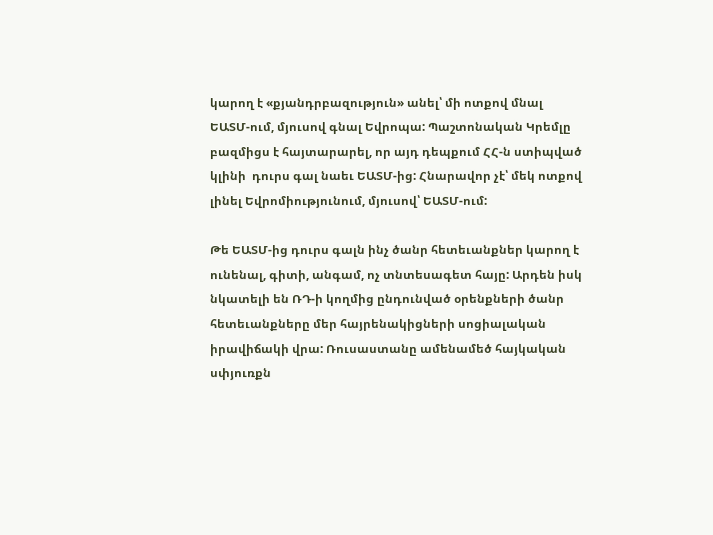կարող է «քյանդրբազություն» անել՝ մի ոտքով մնալ ԵԱՏՄ-ում, մյուսով գնալ Եվրոպա: Պաշտոնական Կրեմլը բազմիցս է հայտարարել, որ այդ դեպքում ՀՀ-ն ստիպված կլինի  դուրս գալ նաեւ ԵԱՏՄ-ից: Հնարավոր չէ՝ մեկ ոտքով լինել Եվրոմիությունում, մյուսով՝ ԵԱՏՄ-ում:

Թե ԵԱՏՄ-ից դուրս գալն ինչ ծանր հետեւանքներ կարող է ունենալ, գիտի, անգամ, ոչ տնտեսագետ հայը: Արդեն իսկ նկատելի են ՌԴ-ի կողմից ընդունված օրենքների ծանր հետեւանքները մեր հայրենակիցների սոցիալական իրավիճակի վրա: Ռուսաստանը ամենամեծ հայկական սփյուռքն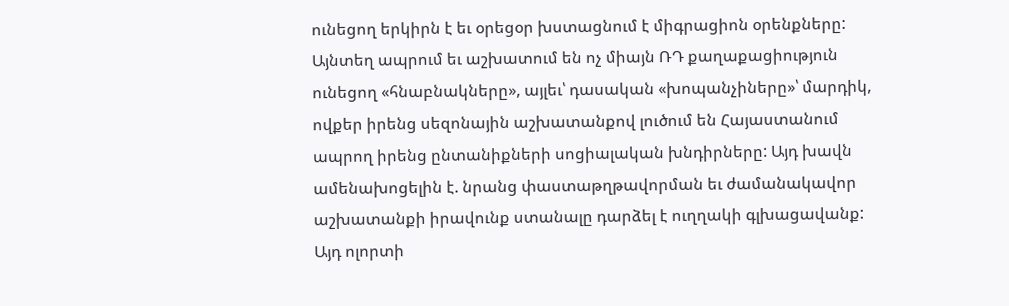ունեցող երկիրն է եւ օրեցօր խստացնում է միգրացիոն օրենքները: Այնտեղ ապրում եւ աշխատում են ոչ միայն ՌԴ քաղաքացիություն ունեցող «հնաբնակները», այլեւ՝ դասական «խոպանչիները»՝ մարդիկ, ովքեր իրենց սեզոնային աշխատանքով լուծում են Հայաստանում ապրող իրենց ընտանիքների սոցիալական խնդիրները: Այդ խավն ամենախոցելին է. նրանց փաստաթղթավորման եւ ժամանակավոր աշխատանքի իրավունք ստանալը դարձել է ուղղակի գլխացավանք: Այդ ոլորտի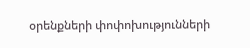օրենքների փոփոխությունների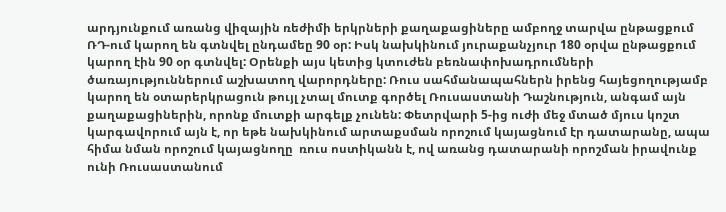արդյունքում առանց վիզային ռեժիմի երկրների քաղաքացիները ամբողջ տարվա ընթացքում ՌԴ-ում կարող են գտնվել ընդամեը 90 օր: Իսկ նախկինում յուրաքանչյուր 180 օրվա ընթացքում կարող էին 90 օր գտնվել: Օրենքի այս կետից կտուժեն բեռնափոխադրումների ծառայություններում աշխատող վարորդները: Ռուս սահմանապահներն իրենց հայեցողությամբ կարող են օտարերկրացուն թույլ չտալ մուտք գործել Ռուսաստանի Դաշնություն, անգամ այն քաղաքացիներին, որոնք մուտքի արգելք չունեն: Փետրվարի 5-ից ուժի մեջ մտած մյուս կոշտ կարգավորում այն է, որ եթե նախկինում արտաքսման որոշում կայացնում էր դատարանը, ապա հիմա նման որոշում կայացնողը  ռուս ոստիկանն է, ով առանց դատարանի որոշման իրավունք ունի Ռուսաստանում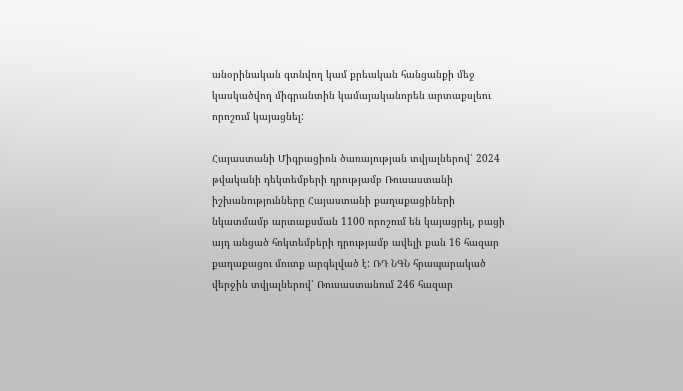անօրինական գտնվող կամ քրեական հանցանքի մեջ կասկածվող միգրանտին կամայականորեն արտաքսլեու որոշում կայացնել:

Հայաստանի Միգրացիոն ծառայության տվյալներով՝ 2024 թվականի դեկտեմբերի դրությամբ Ռուսաստանի իշխանությունները Հայաստանի քաղաքացիների նկատմամբ արտաքսման 1100 որոշում են կայացրել, բացի այդ անցած հոկտեմբերի դրությամբ ավելի քան 16 հազար քաղաքացու մուտք արգելված է: ՌԴ ՆԳՆ հրապարակած վերջին տվյալներով՝ Ռուսաստանում 246 հազար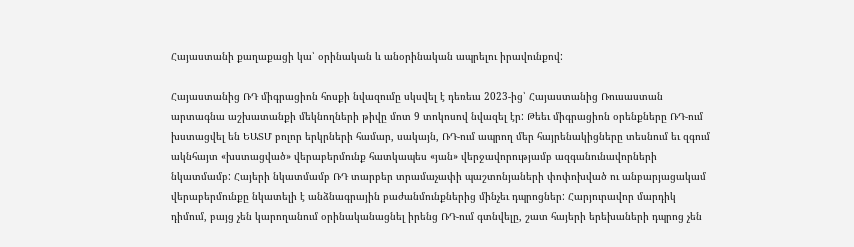Հայաստանի քաղաքացի կա՝ օրինական և անօրինական ապրելու իրավունքով:

Հայաստանից ՌԴ միգրացիոն հոսքի նվազումը սկսվել է դեռեւս 2023-ից՝ Հայաստանից Ռուսաստան արտագնա աշխատանքի մեկնողների թիվը մոտ 9 տոկոսով նվազել էր: Թեեւ միգրացիոն օրենքները ՌԴ-ում խստացվել են ԵԱՏՄ բոլոր երկրների համար, սակայն, ՌԴ-ում ապրող մեր հայրենակիցները տեսնում եւ զգում ակնհայտ «խստացված» վերաբերմունք հատկապես «յան» վերջավորությամբ ազգանունավորների նկատմամբ: Հայերի նկատմամբ ՌԴ տարբեր տրամաչափի պաշտոնյաների փոփոխված ու անբարյացակամ վերաբերմունքը նկատելի է անձնագրային բաժանմունքներից մինչեւ դպրոցներ: Հարյուրավոր մարդիկ դիմում, բայց չեն կարողանում օրինականացնել իրենց ՌԴ-ում գտնվելը, շատ հայերի երեխաների դպրոց չեն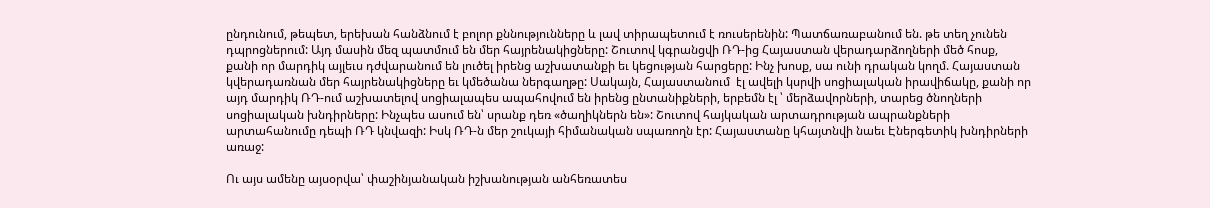ընդունում, թեպետ, երեխան հանձնում է բոլոր քննությունները և լավ տիրապետում է ռուսերենին: Պատճառաբանում են. թե տեղ չունեն դպրոցներում: Այդ մասին մեզ պատմում են մեր հայրենակիցները: Շուտով կգրանցվի ՌԴ-ից Հայաստան վերադարձողների մեծ հոսք, քանի որ մարդիկ այլեւս դժվարանում են լուծել իրենց աշխատանքի եւ կեցության հարցերը: Ինչ խոսք, սա ունի դրական կողմ. Հայաստան կվերադառնան մեր հայրենակիցները եւ կմեծանա ներգաղթը: Սակայն, Հայաստանում  էլ ավելի կսրվի սոցիալական իրավիճակը, քանի որ այդ մարդիկ ՌԴ-ում աշխատելով սոցիալապես ապահովում են իրենց ընտանիքների, երբեմն էլ ՝ մերձավորների, տարեց ծնողների սոցիալական խնդիրները: Ինչպես ասում են՝ սրանք դեռ «ծաղիկներն են»: Շուտով հայկական արտադրության ապրանքների արտահանումը դեպի ՌԴ կնվազի: Իսկ ՌԴ-ն մեր շուկայի հիմանական սպառողն էր: Հայաստանը կհայտնվի նաեւ Էներգետիկ խնդիրների առաջ:

Ու այս ամենը այսօրվա՝ փաշինյանական իշխանության անհեռատես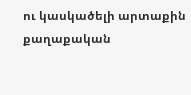ու կասկածելի արտաքին քաղաքական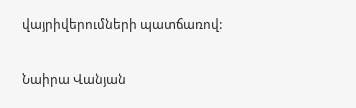վայրիվերումների պատճառով:

Նաիրա Վանյան